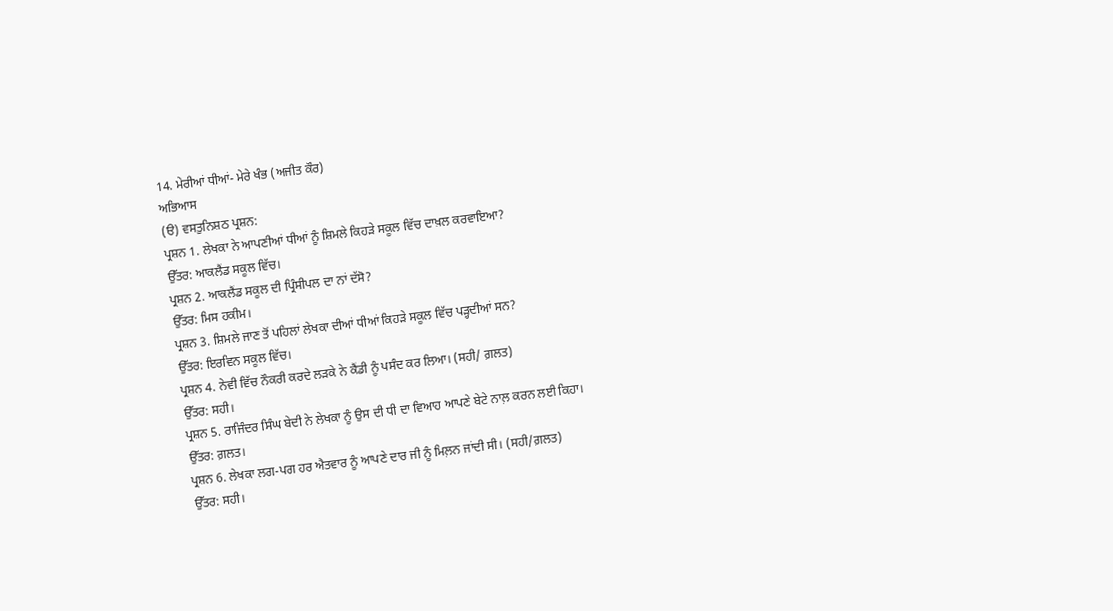14. ਮੇਰੀਆਂ ਧੀਆਂ- ਮੇਰੇ ਖੰਭ (ਅਜੀਤ ਕੌਰ)
ਅਭਿਆਸ
(ੳ) ਵਸਤੁਨਿਸ਼ਠ ਪ੍ਰਸ਼ਨ:
ਪ੍ਰਸ਼ਨ 1. ਲੇਖਕਾ ਨੇ ਆਪਣੀਆਂ ਧੀਆਂ ਨੂੰ ਸ਼ਿਮਲੇ ਕਿਹੜੇ ਸਕੂਲ ਵਿੱਚ ਦਾਖ਼ਲ ਕਰਵਾਇਆ?
ਉੱਤਰ: ਆਕਲੈਂਡ ਸਕੂਲ ਵਿੱਚ।
ਪ੍ਰਸ਼ਨ 2. ਆਕਲੈਂਡ ਸਕੂਲ ਦੀ ਪ੍ਰਿੰਸੀਪਲ ਦਾ ਨਾਂ ਦੱਸੋ?
ਉੱਤਰ: ਮਿਸ ਹਕੀਮ।
ਪ੍ਰਸ਼ਨ 3. ਸ਼ਿਮਲੇ ਜਾਣ ਤੋਂ ਪਹਿਲਾਂ ਲੇਖਕਾ ਦੀਆਂ ਧੀਆਂ ਕਿਹੜੇ ਸਕੂਲ ਵਿੱਚ ਪੜ੍ਹਦੀਆਂ ਸਨ?
ਉੱਤਰ: ਇਰਵਿਨ ਸਕੂਲ ਵਿੱਚ।
ਪ੍ਰਸ਼ਨ 4. ਨੇਵੀ ਵਿੱਚ ਨੌਕਰੀ ਕਰਦੇ ਲੜਕੇ ਨੇ ਕੈਂਡੀ ਨੂੰ ਪਸੰਦ ਕਰ ਲਿਆ। (ਸਹੀ/ ਗ਼ਲਤ)
ਉੱਤਰ: ਸਹੀ।
ਪ੍ਰਸ਼ਨ 5. ਰਾਜਿੰਦਰ ਸਿੰਘ ਬੇਦੀ ਨੇ ਲੇਖਕਾ ਨੂੰ ਉਸ ਦੀ ਧੀ ਦਾ ਵਿਆਹ ਆਪਣੇ ਬੇਟੇ ਨਾਲ਼ ਕਰਨ ਲਈ ਕਿਹਾ।
ਉੱਤਰ: ਗ਼ਲਤ।
ਪ੍ਰਸ਼ਨ 6. ਲੇਖਕਾ ਲਗ-ਪਗ ਹਰ ਐਤਵਾਰ ਨੂੰ ਆਪਣੇ ਦਾਰ ਜੀ ਨੂੰ ਮਿਲ਼ਨ ਜਾਂਦੀ ਸੀ। (ਸਹੀ/ਗ਼ਲਤ)
ਉੱਤਰ: ਸਹੀ।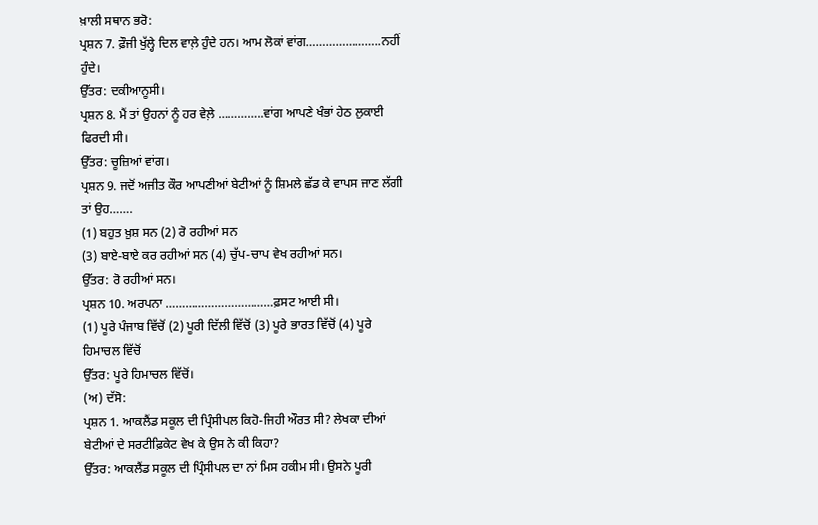ਖ਼ਾਲੀ ਸਥਾਨ ਭਰੋ:
ਪ੍ਰਸ਼ਨ 7. ਫ਼ੌਜੀ ਖੁੱਲ੍ਹੇ ਦਿਲ ਵਾਲ਼ੇ ਹੁੰਦੇ ਹਨ। ਆਮ ਲੋਕਾਂ ਵਾਂਗ…………………..ਨਹੀਂ ਹੁੰਦੇ।
ਉੱਤਰ: ਦਕੀਆਨੂਸੀ।
ਪ੍ਰਸ਼ਨ 8. ਮੈਂ ਤਾਂ ਉਹਨਾਂ ਨੂੰ ਹਰ ਵੇਲ਼ੇ …………..ਵਾਂਗ ਆਪਣੇ ਖੰਭਾਂ ਹੇਠ ਲੁਕਾਈ ਫਿਰਦੀ ਸੀ।
ਉੱਤਰ: ਚੂਜ਼ਿਆਂ ਵਾਂਗ।
ਪ੍ਰਸ਼ਨ 9. ਜਦੋਂ ਅਜੀਤ ਕੌਰ ਆਪਣੀਆਂ ਬੇਟੀਆਂ ਨੂੰ ਸ਼ਿਮਲੇ ਛੱਡ ਕੇ ਵਾਪਸ ਜਾਣ ਲੱਗੀ ਤਾਂ ਉਹ…….
(1) ਬਹੁਤ ਖ਼ੁਸ਼ ਸਨ (2) ਰੋ ਰਹੀਆਂ ਸਨ
(3) ਬਾਏ-ਬਾਏ ਕਰ ਰਹੀਆਂ ਸਨ (4) ਚੁੱਪ-ਚਾਪ ਵੇਖ ਰਹੀਆਂ ਸਨ।
ਉੱਤਰ: ਰੋ ਰਹੀਆਂ ਸਨ।
ਪ੍ਰਸ਼ਨ 10. ਅਰਪਨਾ ……………………………ਫ਼ਸਟ ਆਈ ਸੀ।
(1) ਪੂਰੇ ਪੰਜਾਬ ਵਿੱਚੋਂ (2) ਪੂਰੀ ਦਿੱਲੀ ਵਿੱਚੋਂ (3) ਪੂਰੇ ਭਾਰਤ ਵਿੱਚੋਂ (4) ਪੂਰੇ ਹਿਮਾਚਲ ਵਿੱਚੋਂ
ਉੱਤਰ: ਪੂਰੇ ਹਿਮਾਚਲ ਵਿੱਚੋਂ।
(ਅ) ਦੱਸੋ:
ਪ੍ਰਸ਼ਨ 1. ਆਕਲੈਂਡ ਸਕੂਲ ਦੀ ਪ੍ਰਿੰਸੀਪਲ ਕਿਹੋ-ਜਿਹੀ ਔਰਤ ਸੀ? ਲੇਖਕਾ ਦੀਆਂ ਬੇਟੀਆਂ ਦੇ ਸਰਟੀਫ਼ਿਕੇਟ ਵੇਖ ਕੇ ਉਸ ਨੇ ਕੀ ਕਿਹਾ?
ਉੱਤਰ: ਆਕਲੈਂਡ ਸਕੂਲ ਦੀ ਪ੍ਰਿੰਸੀਪਲ ਦਾ ਨਾਂ ਮਿਸ ਹਕੀਮ ਸੀ। ਉਸਨੇ ਪੂਰੀ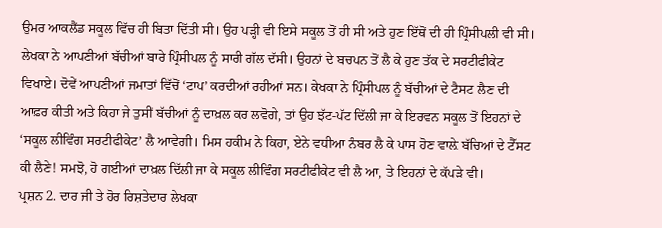ਉਮਰ ਆਕਲੈਂਡ ਸਕੂਲ ਵਿੱਚ ਹੀ ਬਿਤਾ ਦਿੱਤੀ ਸੀ। ਉਹ ਪੜ੍ਹੀ ਵੀ ਇਸੇ ਸਕੂਲ ਤੋਂ ਹੀ ਸੀ ਅਤੇ ਹੁਣ ਇੱਥੋਂ ਦੀ ਹੀ ਪ੍ਰਿੰਸੀਪਲੀ ਵੀ ਸੀ। ਲੇਖਕਾ ਨੇ ਆਪਣੀਆਂ ਬੱਚੀਆਂ ਬਾਰੇ ਪ੍ਰਿੰਸੀਪਲ ਨੂੰ ਸਾਰੀ ਗੱਲ ਦੱਸੀ। ਉਹਨਾਂ ਦੇ ਬਚਪਨ ਤੋਂ ਲੈ ਕੇ ਹੁਣ ਤੱਕ ਦੇ ਸਰਟੀਫੀਕੇਟ ਵਿਖਾਏ। ਦੋਵੇਂ ਆਪਣੀਆਂ ਜਮਾਤਾਂ ਵਿੱਚੋਂ ‘ਟਾਪ’ ਕਰਦੀਆਂ ਰਹੀਆਂ ਸਨ। ਕੇਖਕਾ ਨੇ ਪ੍ਰਿੰਸੀਪਲ ਨੂੰ ਬੱਚੀਆਂ ਦੇ ਟੈਸਟ ਲੈਣ ਦੀ ਆਫ਼ਰ ਕੀਤੀ ਅਤੇ ਕਿਹਾ ਜੇ ਤੁਸੀਂ ਬੱਚੀਆਂ ਨੂੰ ਦਾਖ਼ਲ ਕਰ ਲਵੋਗੇ, ਤਾਂ ਉਹ ਝੱਟ-ਪੱਟ ਦਿੱਲੀ ਜਾ ਕੇ ਇਰਵਨ ਸਕੂਲ ਤੋਂ ਇਹਨਾਂ ਦੇ ‘ਸਕੂਲ ਲੀਵਿੰਗ ਸਰਟੀਫੀਕੇਟ’ ਲੈ ਆਵੇਗੀ। ਮਿਸ ਹਕੀਮ ਨੇ ਕਿਹਾ, ਏਨੇ ਵਧੀਆ ਨੰਬਰ ਲੈ ਕੇ ਪਾਸ ਹੋਣ ਵਾਲ਼ੇ ਬੱਚਿਆਂ ਦੇ ਟੈੱਸਟ ਕੀ ਲੈਣੇ! ਸਮਝੋ, ਹੋ ਗਈਆਂ ਦਾਖ਼ਲ ਦਿੱਲੀ ਜਾ ਕੇ ਸਕੂਲ ਲੀਵਿੰਗ ਸਰਟੀਫੀਕੇਟ ਵੀ ਲੈ ਆ, ਤੇ ਇਹਨਾਂ ਦੇ ਕੱਪੜੇ ਵੀ।
ਪ੍ਰਸ਼ਨ 2. ਦਾਰ ਜੀ ਤੇ ਹੋਰ ਰਿਸ਼ਤੇਦਾਰ ਲੇਖਕਾ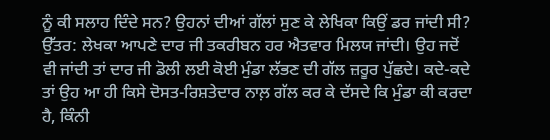ਨੂੰ ਕੀ ਸਲਾਹ ਦਿੰਦੇ ਸਨ? ਉਹਨਾਂ ਦੀਆਂ ਗੱਲਾਂ ਸੁਣ ਕੇ ਲੇਖਿਕਾ ਕਿਉਂ ਡਰ ਜਾਂਦੀ ਸੀ?
ਉੱਤਰ: ਲੇਖਕਾ ਆਪਣੇ ਦਾਰ ਜੀ ਤਕਰੀਬਨ ਹਰ ਐਤਵਾਰ ਮਿਲਯ ਜਾਂਦੀ। ਉਹ ਜਦੋਂ ਵੀ ਜਾਂਦੀ ਤਾਂ ਦਾਰ ਜੀ ਡੋਲੀ ਲਈ ਕੋਈ ਮੁੰਡਾ ਲੱਭਣ ਦੀ ਗੱਲ ਜ਼ਰੂਰ ਪੁੱਛਦੇ। ਕਦੇ-ਕਦੇ ਤਾਂ ਉਹ ਆ ਹੀ ਕਿਸੇ ਦੋਸਤ-ਰਿਸ਼ਤੇਦਾਰ ਨਾਲ਼ ਗੱਲ ਕਰ ਕੇ ਦੱਸਦੇ ਕਿ ਮੁੰਡਾ ਕੀ ਕਰਦਾ ਹੈ, ਕਿੰਨੀ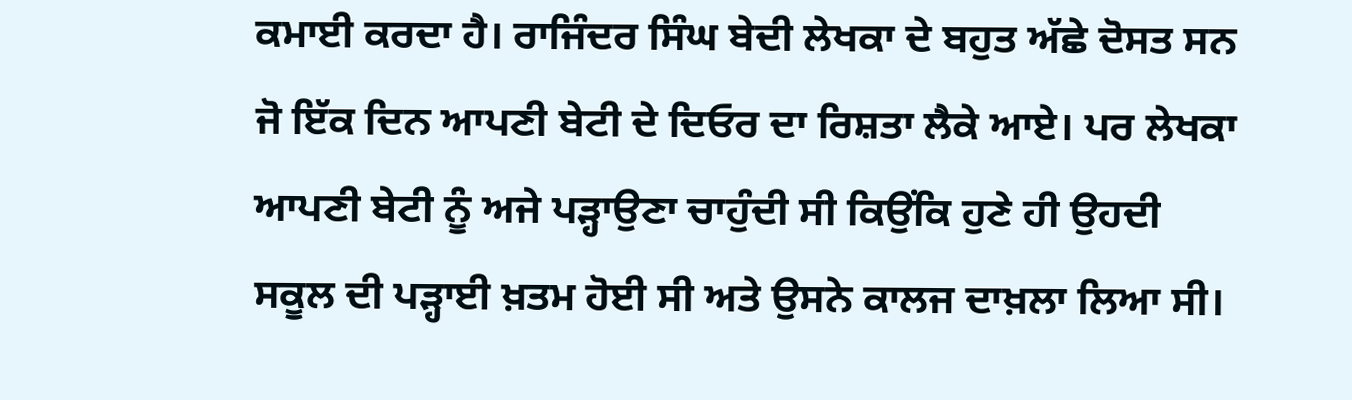ਕਮਾਈ ਕਰਦਾ ਹੈ। ਰਾਜਿੰਦਰ ਸਿੰਘ ਬੇਦੀ ਲੇਖਕਾ ਦੇ ਬਹੁਤ ਅੱਛੇ ਦੋਸਤ ਸਨ ਜੋ ਇੱਕ ਦਿਨ ਆਪਣੀ ਬੇਟੀ ਦੇ ਦਿਓਰ ਦਾ ਰਿਸ਼ਤਾ ਲੈਕੇ ਆਏ। ਪਰ ਲੇਖਕਾ ਆਪਣੀ ਬੇਟੀ ਨੂੰ ਅਜੇ ਪੜ੍ਹਾਉਣਾ ਚਾਹੁੰਦੀ ਸੀ ਕਿਉਂਕਿ ਹੁਣੇ ਹੀ ਉਹਦੀ ਸਕੂਲ ਦੀ ਪੜ੍ਹਾਈ ਖ਼ਤਮ ਹੋਈ ਸੀ ਅਤੇ ਉਸਨੇ ਕਾਲਜ ਦਾਖ਼ਲਾ ਲਿਆ ਸੀ।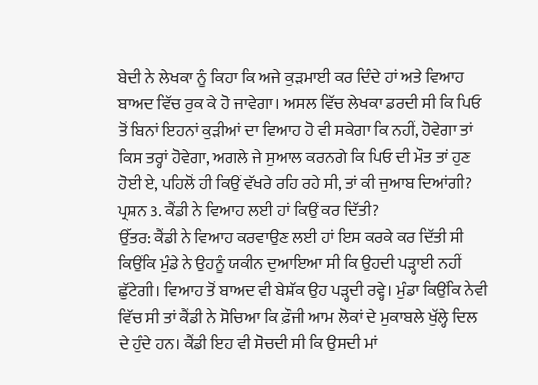ਬੇਦੀ ਨੇ ਲੇਖਕਾ ਨੂੰ ਕਿਹਾ ਕਿ ਅਜੇ ਕੁੜਮਾਈ ਕਰ ਦਿੰਦੇ ਹਾਂ ਅਤੇ ਵਿਆਹ ਬਾਅਦ ਵਿੱਚ ਰੁਕ ਕੇ ਹੋ ਜਾਵੇਗਾ। ਅਸਲ ਵਿੱਚ ਲੇਖਕਾ ਡਰਦੀ ਸੀ ਕਿ ਪਿਓ ਤੋਂ ਬਿਨਾਂ ਇਹਨਾਂ ਕੁੜੀਆਂ ਦਾ ਵਿਆਹ ਹੋ ਵੀ ਸਕੇਗਾ ਕਿ ਨਹੀਂ, ਹੋਵੇਗਾ ਤਾਂ ਕਿਸ ਤਰ੍ਹਾਂ ਹੋਵੇਗਾ, ਅਗਲੇ ਜੇ ਸੁਆਲ ਕਰਨਗੇ ਕਿ ਪਿਓ ਦੀ ਮੌਤ ਤਾਂ ਹੁਣ ਹੋਈ ਏ, ਪਹਿਲੋਂ ਹੀ ਕਿਉਂ ਵੱਖਰੇ ਰਹਿ ਰਹੇ ਸੀ, ਤਾਂ ਕੀ ਜੁਆਬ ਦਿਆਂਗੀ?
ਪ੍ਰਸ਼ਨ 3. ਕੈਂਡੀ ਨੇ ਵਿਆਹ ਲਈ ਹਾਂ ਕਿਉਂ ਕਰ ਦਿੱਤੀ?
ਉੱਤਰ: ਕੈਂਡੀ ਨੇ ਵਿਆਹ ਕਰਵਾਉਣ ਲਈ ਹਾਂ ਇਸ ਕਰਕੇ ਕਰ ਦਿੱਤੀ ਸੀ ਕਿਉਂਕਿ ਮੁੰਡੇ ਨੇ ਉਹਨੂੰ ਯਕੀਨ ਦੁਆਇਆ ਸੀ ਕਿ ਉਹਦੀ ਪੜ੍ਹਾਈ ਨਹੀਂ ਛੁੱਟੇਗੀ। ਵਿਆਹ ਤੋਂ ਬਾਅਦ ਵੀ ਬੇਸ਼ੱਕ ਉਹ ਪੜ੍ਹਦੀ ਰਵ੍ਹੇ। ਮੁੰਡਾ ਕਿਉਂਕਿ ਨੇਵੀ ਵਿੱਚ ਸੀ ਤਾਂ ਕੈਂਡੀ ਨੇ ਸੋਚਿਆ ਕਿ ਫ਼ੌਜੀ ਆਮ ਲੋਕਾਂ ਦੇ ਮੁਕਾਬਲੇ ਖੁੱਲ੍ਹੇ ਦਿਲ ਦੇ ਹੁੰਦੇ ਹਨ। ਕੈਂਡੀ ਇਹ ਵੀ ਸੋਚਦੀ ਸੀ ਕਿ ਉਸਦੀ ਮਾਂ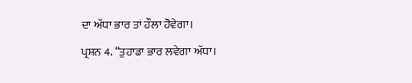ਦਾ ਅੱਧਾ ਭਾਰ ਤਾਂ ਹੌਲਾ ਹੋਵੇਗਾ।
ਪ੍ਰਸ਼ਨ 4. “ਤੁਹਾਡਾ ਭਾਰ ਲਵੇਗਾ ਅੱਧਾ।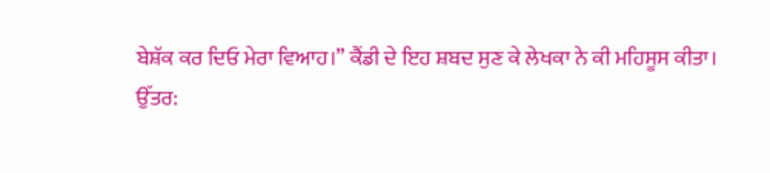ਬੇਸ਼ੱਕ ਕਰ ਦਿਓ ਮੇਰਾ ਵਿਆਹ।” ਕੈਂਡੀ ਦੇ ਇਹ ਸ਼ਬਦ ਸੁਣ ਕੇ ਲੇਖਕਾ ਨੇ ਕੀ ਮਹਿਸੂਸ ਕੀਤਾ।
ਉੱਤਰ: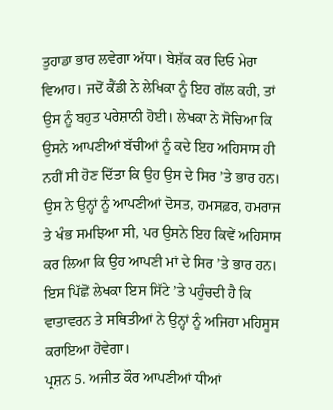ਤੁਹਾਡਾ ਭਾਰ ਲਵੇਗਾ ਅੱਧਾ। ਬੇਸ਼ੱਕ ਕਰ ਦਿਓ ਮੇਰਾ ਵਿਆਹ। ਜਦੋਂ ਕੈਂਡੀ ਨੇ ਲੇਖਿਕਾ ਨੂੰ ਇਹ ਗੱਲ ਕਹੀ, ਤਾਂ ਉਸ ਨੂੰ ਬਹੁਤ ਪਰੇਸ਼ਾਨੀ ਹੋਈ। ਲੇਖਕਾ ਨੇ ਸੋਚਿਆ ਕਿ ਉਸਨੇ ਆਪਣੀਆਂ ਬੱਚੀਆਂ ਨੂੰ ਕਦੇ ਇਹ ਅਹਿਸਾਸ ਹੀ ਨਹੀਂ ਸੀ ਹੋਣ ਦਿੱਤਾ ਕਿ ਉਹ ਉਸ ਦੇ ਸਿਰ ’ਤੇ ਭਾਰ ਹਨ। ਉਸ ਨੇ ਉਨ੍ਹਾਂ ਨੂੰ ਆਪਣੀਆਂ ਦੋਸਤ, ਹਮਸਫ਼ਰ, ਹਮਰਾਜ ਤੇ ਖੰਭ ਸਮਝਿਆ ਸੀ, ਪਰ ਉਸਨੇ ਇਹ ਕਿਵੇਂ ਅਹਿਸਾਸ ਕਰ ਲਿਆ ਕਿ ਉਹ ਆਪਣੀ ਮਾਂ ਦੇ ਸਿਰ ’ਤੇ ਭਾਰ ਹਨ। ਇਸ ਪਿੱਛੋਂ ਲੇਖਕਾ ਇਸ ਸਿੱਟੇ ’ਤੇ ਪਹੁੰਚਦੀ ਹੈ ਕਿ ਵਾਤਾਵਰਨ ਤੇ ਸਥਿਤੀਆਂ ਨੇ ਉਨ੍ਹਾਂ ਨੂੰ ਅਜਿਹਾ ਮਹਿਸੂਸ ਕਰਾਇਆ ਹੋਵੇਗਾ।
ਪ੍ਰਸ਼ਨ 5. ਅਜੀਤ ਕੌਰ ਆਪਣੀਆਂ ਧੀਆਂ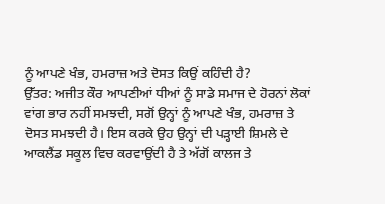ਨੂੰ ਆਪਣੇ ਖੰਭ, ਹਮਰਾਜ਼ ਅਤੇ ਦੋਸਤ ਕਿਉਂ ਕਹਿੰਦੀ ਹੈ?
ਉੱਤਰ: ਅਜੀਤ ਕੌਰ ਆਪਣੀਆਂ ਧੀਆਂ ਨੂੰ ਸਾਡੇ ਸਮਾਜ ਦੇ ਹੋਰਨਾਂ ਲੋਕਾਂ ਵਾਂਗ ਭਾਰ ਨਹੀਂ ਸਮਝਦੀ, ਸਗੋਂ ਉਨ੍ਹਾਂ ਨੂੰ ਆਪਣੇ ਖੰਭ, ਹਮਰਾਜ਼ ਤੇ ਦੋਸਤ ਸਮਝਦੀ ਹੈ। ਇਸ ਕਰਕੇ ਉਹ ਉਨ੍ਹਾਂ ਦੀ ਪੜ੍ਹਾਈ ਸ਼ਿਮਲੇ ਦੇ ਆਕਲੈਂਡ ਸਕੂਲ ਵਿਚ ਕਰਵਾਉਂਦੀ ਹੈ ਤੇ ਅੱਗੋਂ ਕਾਲਜ ਤੇ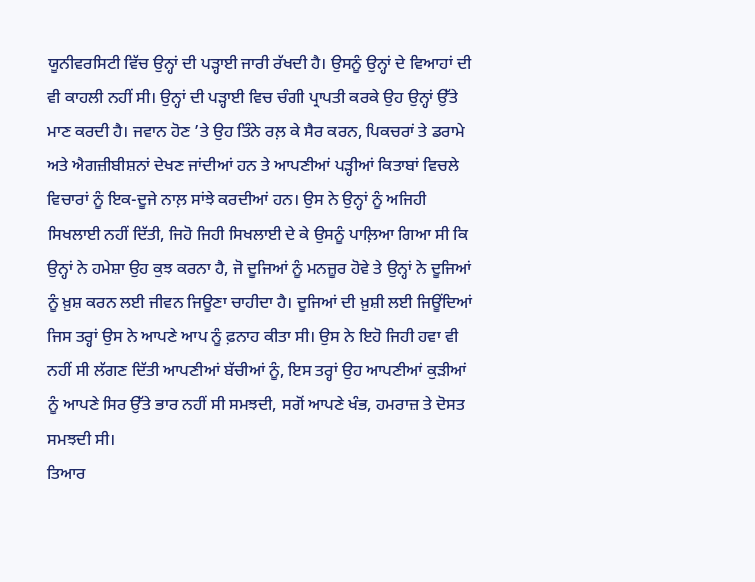ਯੂਨੀਵਰਸਿਟੀ ਵਿੱਚ ਉਨ੍ਹਾਂ ਦੀ ਪੜ੍ਹਾਈ ਜਾਰੀ ਰੱਖਦੀ ਹੈ। ਉਸਨੂੰ ਉਨ੍ਹਾਂ ਦੇ ਵਿਆਹਾਂ ਦੀ ਵੀ ਕਾਹਲੀ ਨਹੀਂ ਸੀ। ਉਨ੍ਹਾਂ ਦੀ ਪੜ੍ਹਾਈ ਵਿਚ ਚੰਗੀ ਪ੍ਰਾਪਤੀ ਕਰਕੇ ਉਹ ਉਨ੍ਹਾਂ ਉੱਤੇ ਮਾਣ ਕਰਦੀ ਹੈ। ਜਵਾਨ ਹੋਣ ’ਤੇ ਉਹ ਤਿੰਨੇ ਰਲ਼ ਕੇ ਸੈਰ ਕਰਨ, ਪਿਕਚਰਾਂ ਤੇ ਡਰਾਮੇ ਅਤੇ ਐਗਜ਼ੀਬੀਸ਼ਨਾਂ ਦੇਖਣ ਜਾਂਦੀਆਂ ਹਨ ਤੇ ਆਪਣੀਆਂ ਪੜ੍ਹੀਆਂ ਕਿਤਾਬਾਂ ਵਿਚਲੇ ਵਿਚਾਰਾਂ ਨੂੰ ਇਕ-ਦੂਜੇ ਨਾਲ਼ ਸਾਂਝੇ ਕਰਦੀਆਂ ਹਨ। ਉਸ ਨੇ ਉਨ੍ਹਾਂ ਨੂੰ ਅਜਿਹੀ ਸਿਖਲਾਈ ਨਹੀਂ ਦਿੱਤੀ, ਜਿਹੋ ਜਿਹੀ ਸਿਖਲਾਈ ਦੇ ਕੇ ਉਸਨੂੰ ਪਾਲ਼ਿਆ ਗਿਆ ਸੀ ਕਿ ਉਨ੍ਹਾਂ ਨੇ ਹਮੇਸ਼ਾ ਉਹ ਕੁਝ ਕਰਨਾ ਹੈ, ਜੋ ਦੂਜਿਆਂ ਨੂੰ ਮਨਜ਼ੂਰ ਹੋਵੇ ਤੇ ਉਨ੍ਹਾਂ ਨੇ ਦੂਜਿਆਂ ਨੂੰ ਖ਼ੁਸ਼ ਕਰਨ ਲਈ ਜੀਵਨ ਜਿਊਣਾ ਚਾਹੀਦਾ ਹੈ। ਦੂਜਿਆਂ ਦੀ ਖ਼ੁਸ਼ੀ ਲਈ ਜਿਊਂਦਿਆਂ ਜਿਸ ਤਰ੍ਹਾਂ ਉਸ ਨੇ ਆਪਣੇ ਆਪ ਨੂੰ ਫ਼ਨਾਹ ਕੀਤਾ ਸੀ। ਉਸ ਨੇ ਇਹੋ ਜਿਹੀ ਹਵਾ ਵੀ ਨਹੀਂ ਸੀ ਲੱਗਣ ਦਿੱਤੀ ਆਪਣੀਆਂ ਬੱਚੀਆਂ ਨੂੰ, ਇਸ ਤਰ੍ਹਾਂ ਉਹ ਆਪਣੀਆਂ ਕੁੜੀਆਂ ਨੂੰ ਆਪਣੇ ਸਿਰ ਉੱਤੇ ਭਾਰ ਨਹੀਂ ਸੀ ਸਮਝਦੀ, ਸਗੋਂ ਆਪਣੇ ਖੰਭ, ਹਮਰਾਜ਼ ਤੇ ਦੋਸਤ ਸਮਝਦੀ ਸੀ।
ਤਿਆਰ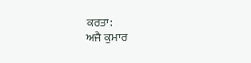ਕਰਤਾ:
ਅਜੈ ਕੁਮਾਰ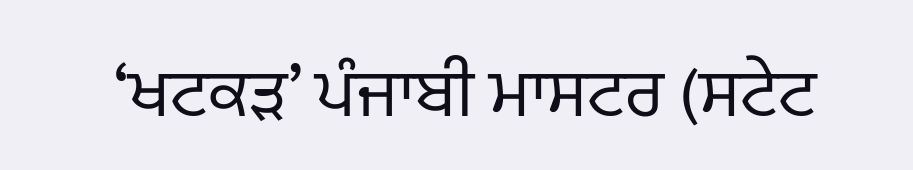‘ਖਟਕੜ’ ਪੰਜਾਬੀ ਮਾਸਟਰ (ਸਟੇਟ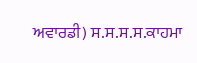ਅਵਾਰਡੀ) ਸ.ਸ.ਸ.ਸ.ਕਾਹਮਾ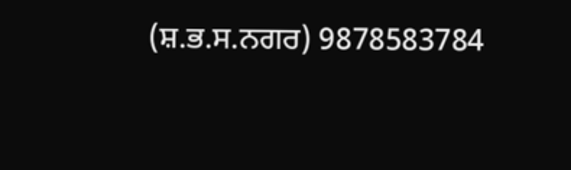(ਸ਼.ਭ.ਸ.ਨਗਰ) 9878583784